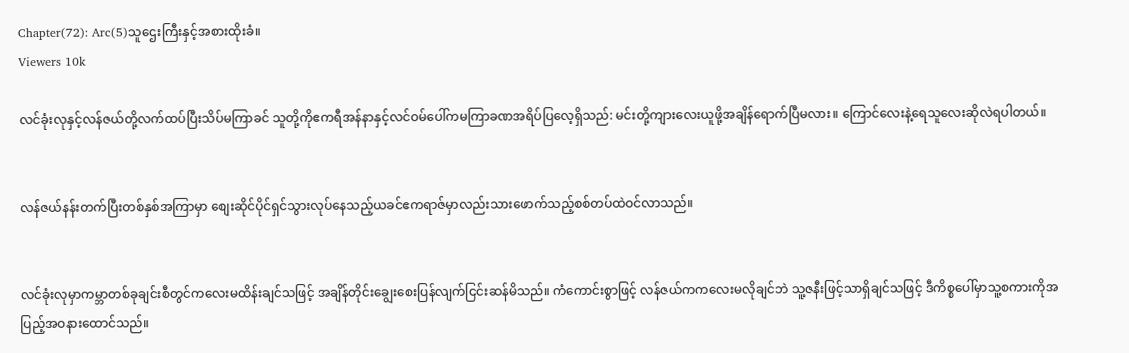Chapter(72): Arc(5)သူဌေးကြီးနှင့်အစားထိုးခံ။
Viewers 10k

လင်ခုံးလုနှင့်လန်ဇယ်တို့လက်ထပ်ပြီးသိပ်မကြာခင် သူတို့ကိုဧကရီအန်နာနှင့်လင်ဝမ်ပေါ်ကမကြာခဏအရိပ်ပြလေ့ရှိသည်: မင်းတို့ကျားလေးယူဖို့အချိန်ရောက်ပြီမလား။ ကြောင်လေးနဲ့ရေသူလေးဆိုလဲရပါတယ်။


လန်ဇယ်နန်းတက်ပြီးတစ်နှစ်အကြာမှာ စျေးဆိုင်ပိုင်ရှင်သွားလုပ်နေသည့်ယခင်ဧကရာဇ်မှာလည်းသားဖောက်သည့်စစ်တပ်ထဲဝင်လာသည်။


လင်ခုံးလုမှာကမ္ဘာတစ်ခုချင်းစီတွင်ကလေးမထိန်းချင်သဖြင့် အချိန်တိုင်းချွေးစေးပြန်လျက်ငြင်းဆန်မိသည်။ ကံကောင်းစွာဖြင့် လန်ဇယ်ကကလေးမလိုချင်ဘဲ သူ့ဇနီးဖြင့်သာရှိချင်သဖြင့် ဒီကိစ္စပေါ်မှာသူ့စကားကိုအပြည့်အဝနားထောင်သည်။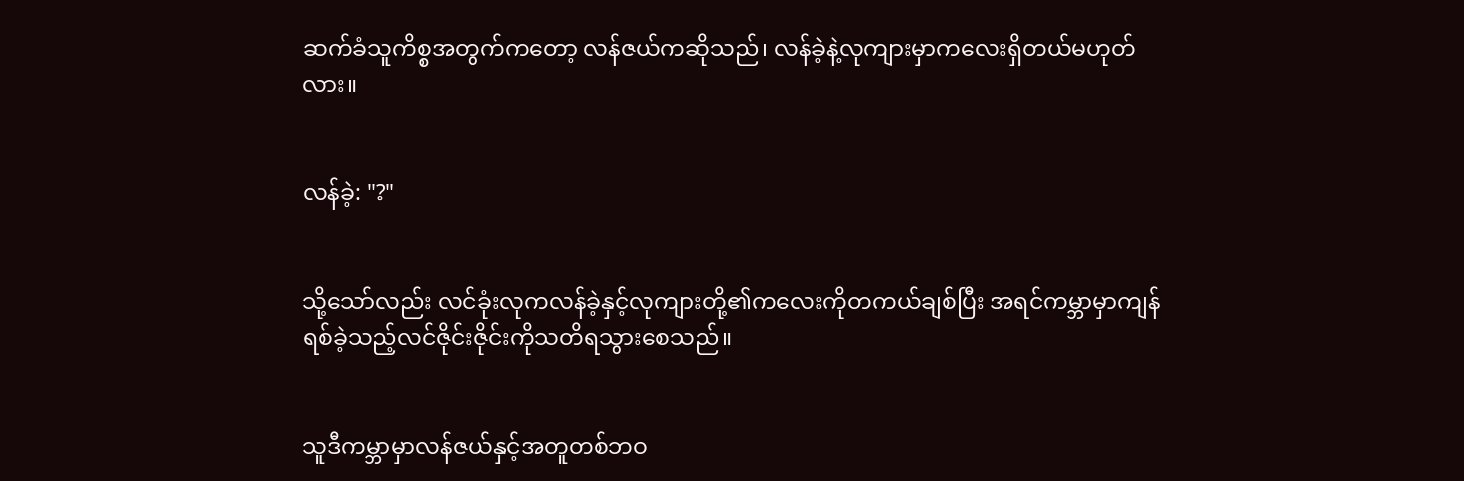ဆက်ခံသူကိစ္စအတွက်ကတော့ လန်ဇယ်ကဆိုသည်၊ လန်ခဲ့နဲ့လုကျားမှာကလေးရှိတယ်မဟုတ်လား။


လန်ခဲ့: "?"


သို့သော်လည်း လင်ခုံးလုကလန်ခဲ့နှင့်လုကျားတို့၏ကလေးကိုတကယ်ချစ်ပြီး အရင်ကမ္ဘာမှာကျန်ရစ်ခဲ့သည့်လင်ဇိုင်းဇိုင်းကိုသတိရသွားစေသည်။


သူဒီကမ္ဘာမှာလန်ဇယ်နှင့်အတူတစ်ဘဝ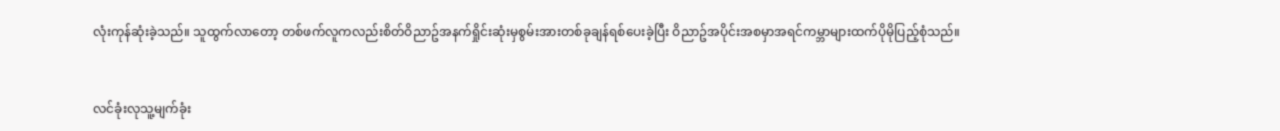လုံးကုန်ဆုံးခဲ့သည်။ သူထွက်လာတော့ တစ်ဖက်လူကလည်းစိတ်ဝိညာဥ်အနက်ရှိုင်းဆုံးမှစွမ်းအားတစ်ခုချန်ရစ်ပေးခဲ့ပြီး ဝိညာဥ်အပိုင်းအစမှာအရင်ကမ္ဘာများထက်ပိုမိုပြည့်စုံသည်။


လင်ခုံးလုသူ့မျက်ခုံး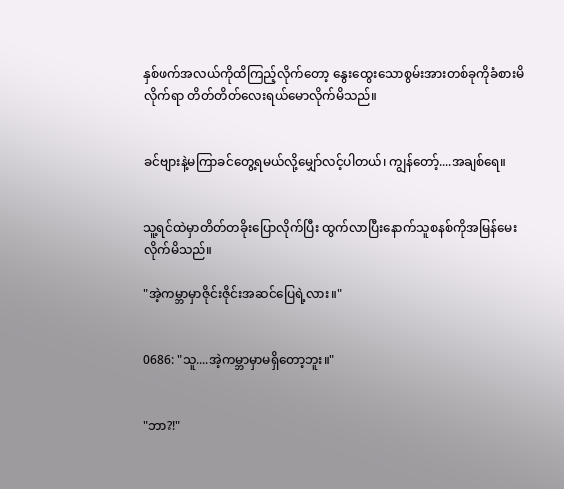နှစ်ဖက်အလယ်ကိုထိကြည့်လိုက်တော့ နွေးထွေးသောစွမ်းအားတစ်ခုကိုခံစားမိလိုက်ရာ တိတ်တိတ်လေးရယ်မောလိုက်မိသည်။


ခင်ဗျားနဲ့မကြာခင်တွေ့ရမယ်လို့မျှော်လင့်ပါတယ်၊ ကျွန်တော့်....အချစ်ရေ။


သူ့ရင်ထဲမှာတိတ်တခိုးပြောလိုက်ပြီး ထွက်လာပြီးနောက်သူစနစ်ကိုအမြန်မေးလိုက်မိသည်။

"အဲ့ကမ္ဘာမှာဇိုင်းဇိုင်းအဆင်ပြေရဲ့လား။"


0686: "သူ....အဲ့ကမ္ဘာမှာမရှိတော့ဘူး။"


"ဘာ?!"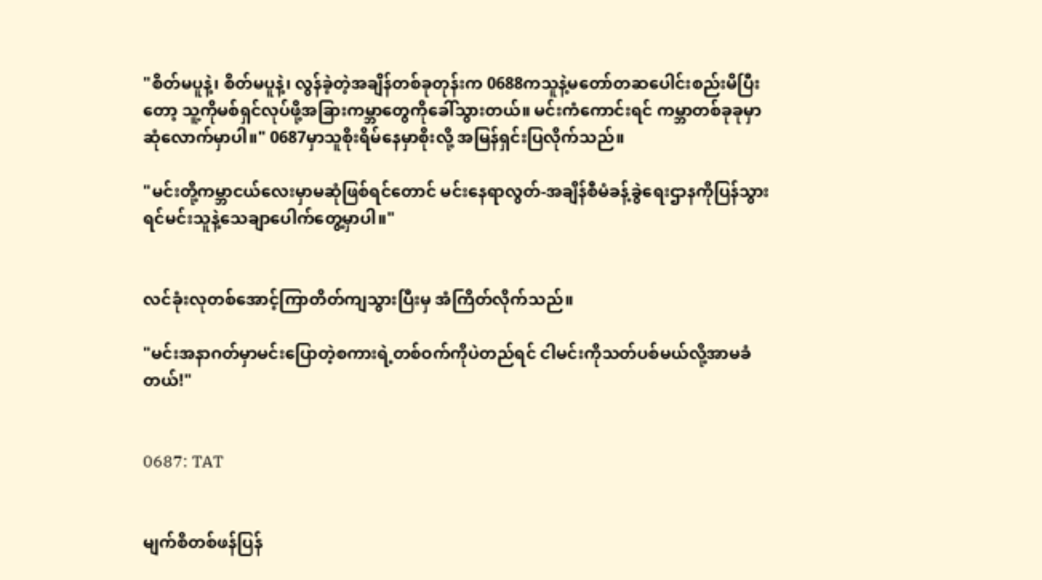"စိတ်မပူနဲ့၊ စိတ်မပူနဲ့၊ လွန်ခဲ့တဲ့အချိန်တစ်ခုတုန်းက 0688ကသူနဲ့မတော်တဆပေါင်းစည်းမိပြီးတော့ သူ့ကိုမစ်ရှင်လုပ်ဖို့အခြားကမ္ဘာတွေကိုခေါ်သွားတယ်။ မင်းကံကောင်းရင် ကမ္ဘာတစ်ခုခုမှာဆုံလောက်မှာပါ။" 0687မှာသူစိုးရိမ်နေမှာစိုးလို့ အမြန်ရှင်းပြလိုက်သည်။

"မင်းတို့ကမ္ဘာငယ်လေးမှာမဆုံဖြစ်ရင်တောင် မင်းနေရာလွတ်-အချိန်စီမံခန့်ခွဲရေးဌာနကိုပြန်သွားရင်မင်းသူနဲ့သေချာပေါက်တွေ့မှာပါ။"


လင်ခုံးလုတစ်အောင့်ကြာတိတ်ကျသွားပြီးမှ အံကြိတ်လိုက်သည်။

"မင်းအနာဂတ်မှာမင်းပြောတဲ့စကားရဲ့တစ်ဝက်ကိုပဲတည်ရင် ငါမင်းကိုသတ်ပစ်မယ်လို့အာမခံတယ်!"


0687: TAT


မျက်စိတစ်ဖန်ပြန်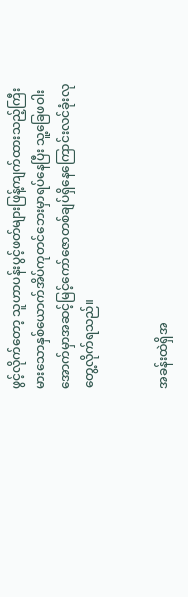ဖွင့်လိုက်တော့ သူဟာပန်းပွင့်ဖတ်များဖြန့်ကျက်ထားသည့်ကြီးမားသောနှစ်ယောက်အိပ်ကုတင်ဘေးမှာရပ်နေပြီး သူ့ခြေဖဝါးအောက်မှာအဆင့်မြင့်ကော်ဇောတစ်ချပ်ရှိနေကြောင်းလင်ခုံးလုတွေ့လိုက်ရသည်။


အခန်းထဲရှိအ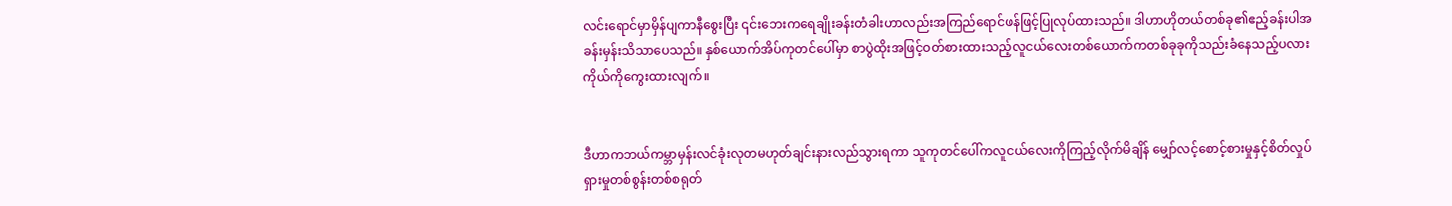လင်းရောင်မှာမှိန်ပျကာနီစွေးပြီး ၎င်းဘေးကရေချိုးခန်းတံခါးဟာလည်းအကြည်ရောင်ဖန်ဖြင့်ပြုလုပ်ထားသည်။ ဒါဟာဟိုတယ်တစ်ခု၏ဧည့်ခန်းပါအခန်းမှန်းသိသာပေသည်။ နှစ်ယောက်အိပ်ကုတင်ပေါ်မှာ စာပွဲထိုးအဖြင့်ဝတ်စားထားသည့်လူငယ်လေးတစ်ယောက်ကတစ်ခုခုကိုသည်းခံနေသည့်ပလားကိုယ်ကိုကွေးထားလျက်။


ဒီဟာကဘယ်ကမ္ဘာမှန်းလင်ခုံးလုတမဟုတ်ချင်းနားလည်သွားရကာ သူကုတင်ပေါ်ကလူငယ်လေးကိုကြည့်လိုက်မိချိန် မျှော်လင့်စောင့်စားမှုနှင့်စိတ်လှုပ်ရှားမှုတစ်စွန်းတစ်စရုတ်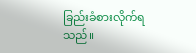ခြည်းခံစားလိုက်ရသည်။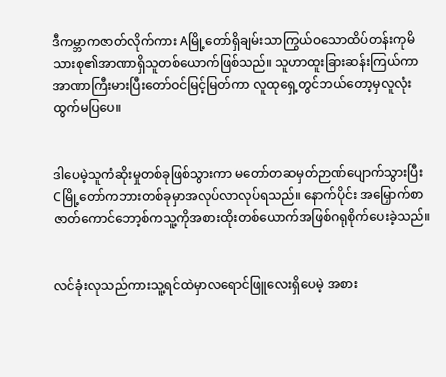ဒီကမ္ဘာကဇာတ်လိုက်ကား Aမြို့တော်ရှိချမ်းသာကြွယ်ဝသောထိပ်တန်းကုမိသားစု၏အာဏာရှိသူတစ်ယောက်ဖြစ်သည်။ သူဟာထူးခြားဆန်းကြယ်ကာအာဏာကြီးမားပြီးတော်ဝင်မြင့်မြတ်ကာ လူထုရှေ့တွင်ဘယ်တော့မှလူလုံးထွက်မပြပေ။


ဒါပေမဲ့သူကံဆိုးမှုတစ်ခုဖြစ်သွားကာ မတော်တဆမှတ်ဉာဏ်ပျောက်သွားပြီး Cမြို့တော်ကဘားတစ်ခုမှာအလုပ်လာလုပ်ရသည်။ နောက်ပိုင်း အမြှောက်စာဇာတ်ကောင်ဘော့စ်ကသူ့ကိုအစားထိုးတစ်ယောက်အဖြစ်ဂရုစိုက်ပေးခဲ့သည်။


လင်ခုံးလုသည်ကားသူ့ရင်ထဲမှာလရောင်ဖြူလေးရှိပေမဲ့ အစား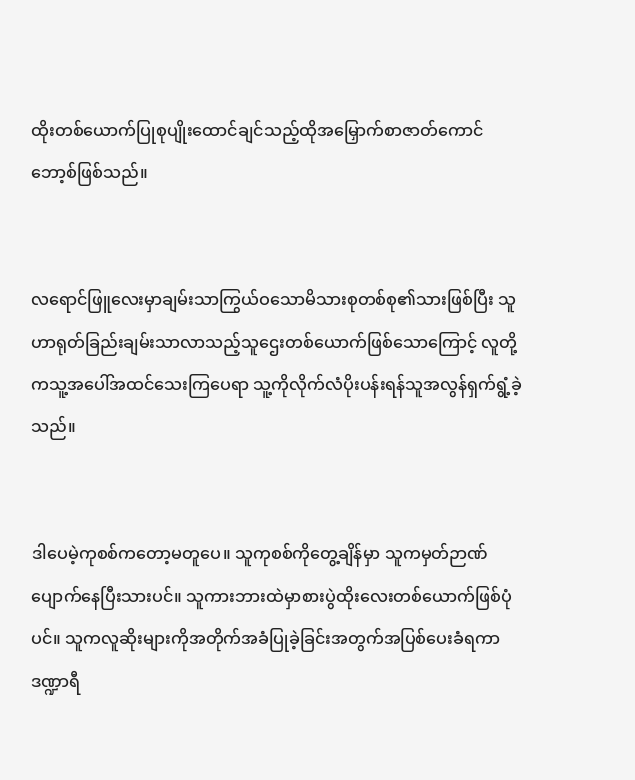ထိုးတစ်ယောက်ပြုစုပျိုးထောင်ချင်သည့်ထိုအမြှောက်စာဇာတ်ကောင်ဘော့စ်ဖြစ်သည်။


လရောင်ဖြူလေးမှာချမ်းသာကြွယ်ဝသောမိသားစုတစ်စု၏သားဖြစ်ပြီး သူဟာရုတ်ခြည်းချမ်းသာလာသည့်သူဌေးတစ်ယောက်ဖြစ်သောကြောင့် လူတို့ကသူ့အပေါ်အထင်သေးကြပေရာ သူ့ကိုလိုက်လံပိုးပန်းရန်သူအလွန်ရှက်ရွံ့ခဲ့သည်။


ဒါပေမဲ့ကုစစ်ကတော့မတူပေ။ သူကုစစ်ကိုတွေ့ချိန်မှာ သူကမှတ်ဉာဏ်ပျောက်နေပြီးသားပင်။ သူကားဘားထဲမှာစားပွဲထိုးလေးတစ်ယောက်ဖြစ်ပုံပင်။ သူကလူဆိုးများကိုအတိုက်အခံပြုခဲ့ခြင်းအတွက်အပြစ်ပေးခံရကာ ဒဏ္ဍာရီ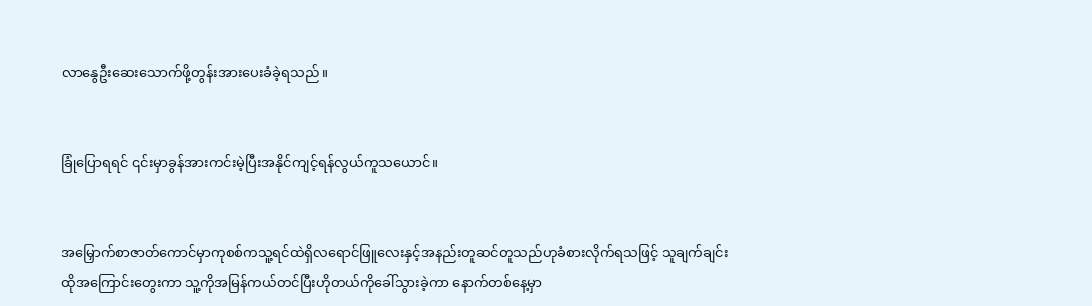လာနွေဦးဆေးသောက်ဖို့တွန်းအားပေးခံခဲ့ရသည်။


ခြုံပြောရရင် ၎င်းမှာခွန်အားကင်းမဲ့ပြီးအနိုင်ကျင့်ရန်လွယ်ကူသယောင်။


အမြှောက်စာဇာတ်ကောင်မှာကုစစ်ကသူ့ရင်ထဲရှိလရောင်ဖြူလေးနှင့်အနည်းတူဆင်တူသည်ဟုခံစားလိုက်ရသဖြင့် သူချက်ချင်းထိုအကြောင်းတွေးကာ သူ့ကိုအမြန်ကယ်တင်ပြီးဟိုတယ်ကိုခေါ်သွားခဲ့ကာ နောက်တစ်နေ့မှာ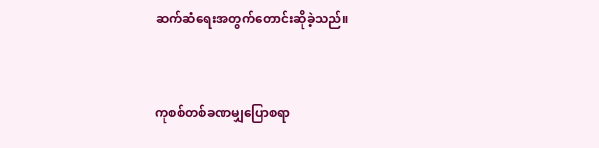ဆက်ဆံရေးအတွက်တောင်းဆိုခဲ့သည်။


ကုစစ်တစ်ခဏမျှပြောစရာ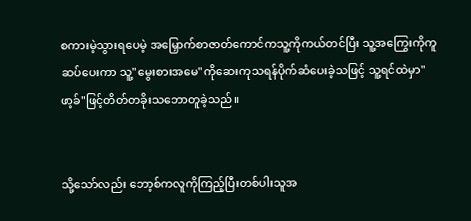စကားမဲ့သွားရပေမဲ့ အမြှောက်စာဇာတ်ကောင်ကသူ့ကိုကယ်တင်ပြီး သူ့အကြွေးကိုကူဆပ်ပေးကာ သူ့"မွေးစားအမေ"ကိုဆေးကုသရန်ပိုက်ဆံပေးခဲ့သဖြင့် သူ့ရင်ထဲမှာ"ဖာ့ခ်"ဖြင့်တိတ်တခိုးသဘောတူခဲ့သည်။


သို့သော်လည်း ဘော့စ်ကလူကိုကြည့်ပြီးတစ်ပါးသူအ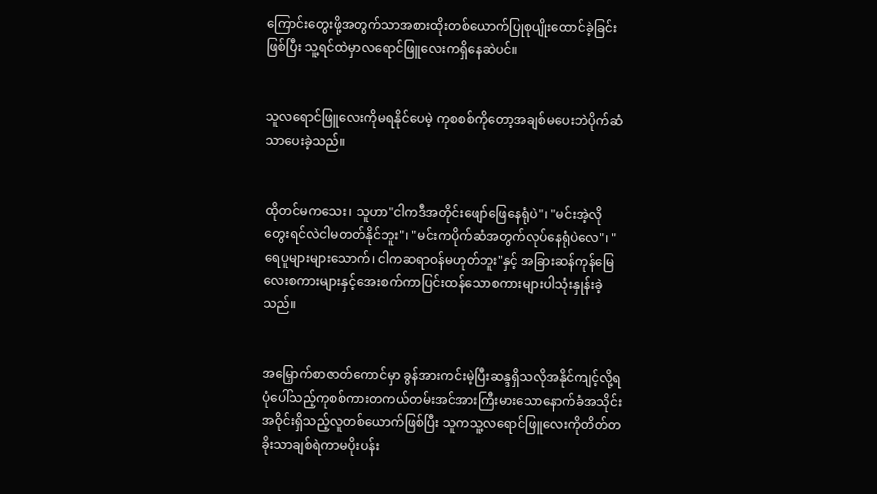ကြောင်းတွေးဖို့အတွက်သာအစားထိုးတစ်ယောက်ပြုစုပျိုးထောင်ခဲ့ခြင်းဖြစ်ပြီး သူ့ရင်ထဲမှာလရောင်ဖြူလေးကရှိနေဆဲပင်။


သူလရောင်ဖြူလေးကိုမရနိုင်ပေမဲ့ ကုစစစ်ကိုတော့အချစ်မပေးဘဲပိုက်ဆံသာပေးခဲ့သည်။


ထိုတင်မကသေး၊ သူဟာ"ငါကဒီအတိုင်းဖျော်ဖြေနေရုံပဲ"၊ "မင်းအဲ့လိုတွေးရင်လဲငါမတတ်နိုင်ဘူး"၊ "မင်းကပိုက်ဆံအတွက်လုပ်နေရုံပဲလေ"၊ "ရေပူများများသောက်၊ ငါကဆရာဝန်မဟုတ်ဘူး"နှင့် အခြားဆန်ကုန်မြေလေးစကားများနှင့်အေးစက်ကာပြင်းထန်သောစကားများပါသုံးနှုန်းခဲ့သည်။


အမြှောက်စာဇာတ်ကောင်မှာ ခွန်အားကင်းမဲ့ပြီးဆန္ဒရှိသလိုအနိုင်ကျင့်လို့ရပုံပေါ်သည့်ကုစစ်ကားတကယ်တမ်းအင်အားကြီးမားသောနောက်ခံအသိုင်းအဝိုင်းရှိသည့်လူတစ်ယောက်ဖြစ်ပြီး သူကသူ့လရောင်ဖြူလေးကိုတိတ်တခိုးသာချစ်ရဲကာမပိုးပန်း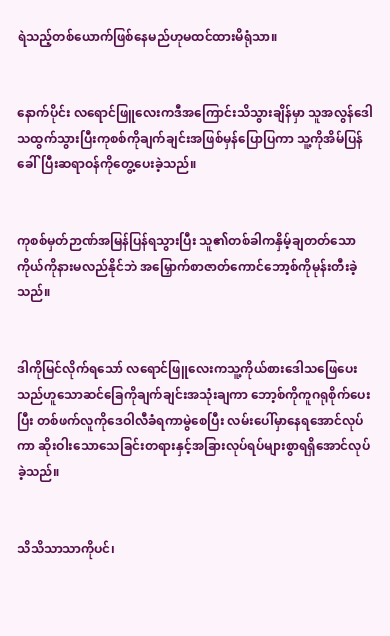ရဲသည့်တစ်ယောက်ဖြစ်နေမည်ဟုမထင်ထားမိရုံသာ။


နောက်ပိုင်း လရောင်ဖြူလေးကဒီအကြောင်းသိသွားချိန်မှာ သူအလွန်ဒေါသထွက်သွားပြီးကုစစ်ကိုချက်ချင်းအဖြစ်မှန်ပြောပြကာ သူ့ကိုအိမ်ပြန်ခေါ်ပြီးဆရာဝန်ကိုတွေ့ပေးခဲ့သည်။


ကုစစ်မှတ်ဉာဏ်အမြန်ပြန်ရသွားပြီး သူ၏တစ်ခါကနှိမ့်ချတတ်သောကိုယ်ကိုနားမလည်နိုင်ဘဲ အမြှောက်စာဇာတ်ကောင်ဘော့စ်ကိုမုန်းတီးခဲ့သည်။


ဒါကိုမြင်လိုက်ရသော် လရောင်ဖြူလေးကသူ့ကိုယ်စားဒေါသဖြေပေးသည်ဟူသောဆင်ခြေကိုချက်ချင်းအသုံးချကာ ဘော့စ်ကိုကူဂရုစိုက်ပေးပြီး တစ်ဖက်လူကိုဒေဝါလီခံရကာမွဲစေပြီး လမ်းပေါ်မှာနေရအောင်လုပ်ကာ ဆိုးဝါးသောသေခြင်းတရားနှင့်အခြားလုပ်ရပ်များစွာရရှိအောင်လုပ်ခဲ့သည်။


သိသိသာသာကိုပင်၊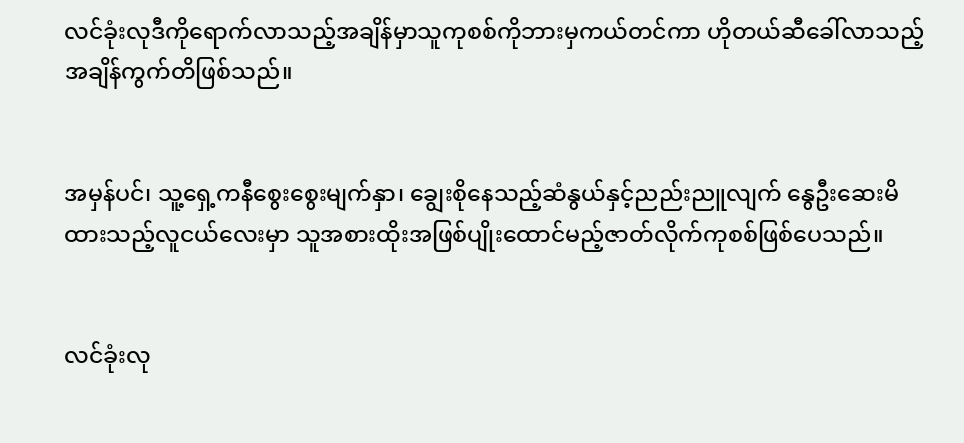လင်ခုံးလုဒီကိုရောက်လာသည့်အချိန်မှာသူကုစစ်ကိုဘားမှကယ်တင်ကာ ဟိုတယ်ဆီခေါ်လာသည့်အချိန်ကွက်တိဖြစ်သည်။


အမှန်ပင်၊ သူ့ရှေ့ကနီစွေးစွေးမျက်နှာ၊ ချွေးစိုနေသည့်ဆံနွယ်နှင့်ညည်းညူလျက် နွေဦးဆေးမိထားသည့်လူငယ်လေးမှာ သူအစားထိုးအဖြစ်ပျိုးထောင်မည့်ဇာတ်လိုက်ကုစစ်ဖြစ်ပေသည်။


လင်ခုံးလု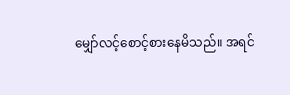မျှော်လင့်စောင့်စားနေမိသည်။ အရင်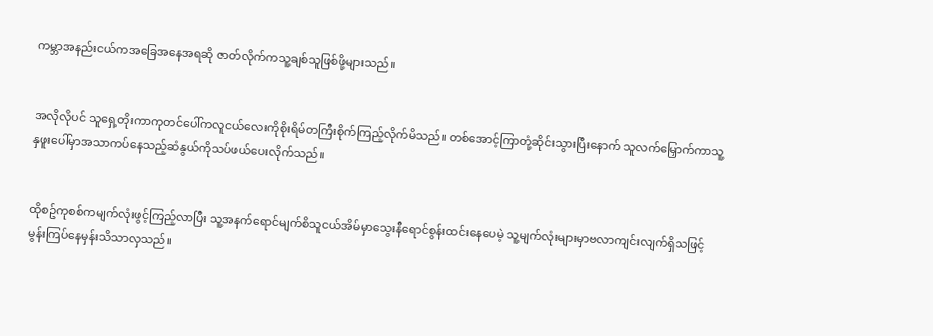ကမ္ဘာအနည်းငယ်ကအခြေအနေအရဆို ဇာတ်လိုက်ကသူ့ချစ်သူဖြစ်ဖို့များသည်။


အလိုလိုပင် သူရှေ့တိုးကာကုတင်ပေါ်ကလူငယ်လေးကိုစိုးရိမ်တကြီးစိုက်ကြည့်လိုက်မိသည်။ တစ်အောင့်ကြာတုံ့ဆိုင်းသွားပြီးနောက် သူလက်မြှောက်ကာသူ့နှဖူးပေါ်မှာအသာကပ်နေသည့်ဆံနွယ်ကိုသပ်ဖယ်ပေးလိုက်သည်။


ထိုစဥ်ကုစစ်ကမျက်လုံးဖွင့်ကြည့်လာပြီး သူ့အနက်ရောင်မျက်စိသူငယ်အိမ်မှာသွေးနီရောင်စွန်းထင်းနေပေမဲ့ သူ့မျက်လုံးများမှာဗလာကျင်းလျက်ရှိသဖြင့် မွန်းကြပ်နေမှန်းသိသာလှသည်။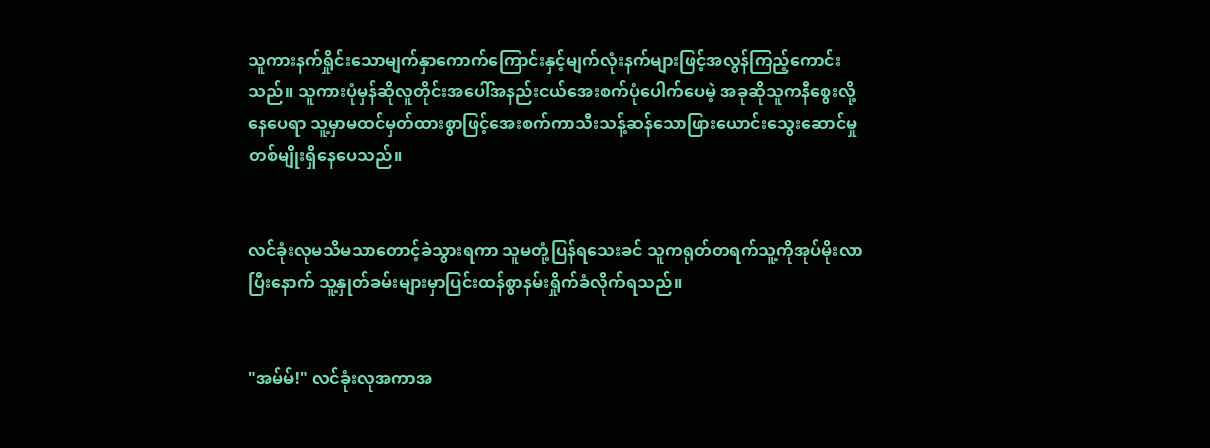သူကားနက်ရှိုင်းသောမျက်နှာကောက်ကြောင်းနှင့်မျက်လုံးနက်များဖြင့်အလွန်ကြည့်ကောင်းသည်။ သူကားပုံမှန်ဆိုလူတိုင်းအပေါ်အနည်းငယ်အေးစက်ပုံပေါက်ပေမဲ့ အခုဆိုသူကနီစွေးလို့နေပေရာ သူ့မှာမထင်မှတ်ထားစွာဖြင့်အေးစက်ကာသီးသန့်ဆန်သောဖြားယောင်းသွေးဆောင်မှုတစ်မျိုးရှိနေပေသည်။


လင်ခုံးလုမသိမသာတောင့်ခဲသွားရကာ သူမတုံ့ပြန်ရသေးခင် သူကရုတ်တရက်သူ့ကိုအုပ်မိုးလာပြီးနောက် သူ့နှုတ်ခမ်းများမှာပြင်းထန်စွာနမ်းရှိုက်ခံလိုက်ရသည်။


"အမ်မ်!" လင်ခုံးလုအကာအ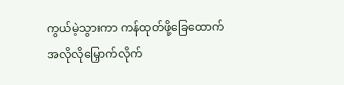ကွယ်မဲ့သွားကာ ကန်ထုတ်ဖို့ခြေထောက်အလိုလိုမြှောက်လိုက်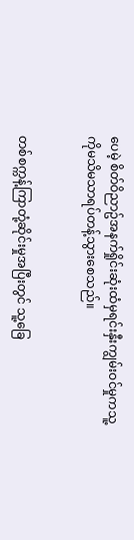ပေမဲ့ စိတ်ဝိညာဥ်အနက်ရှိုင်းဆုံးထံမှရင်းနှီးကျွမ်းဝင်မှုကသူ့ကိုမသိမသာရပ်တန့်သွားစေသည်။


တစ်စက္ကန့်ကြာတုံ့ဆိုင်းမှုအပြီးတွင် သူ့ခြေ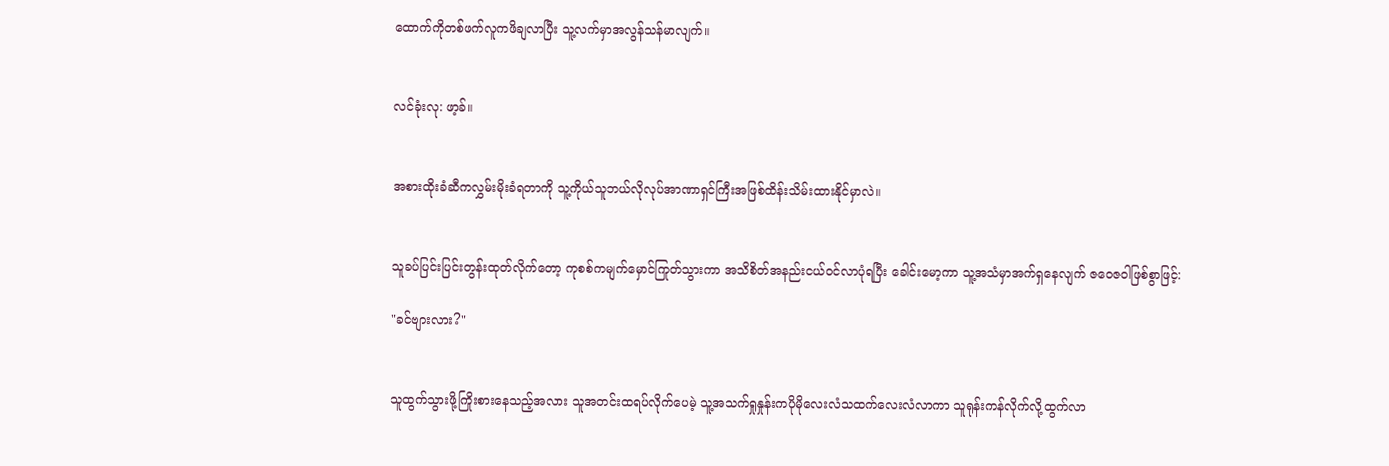ထောက်ကိုတစ်ဖက်လူကဖိချလာပြီး သူ့လက်မှာအလွန်သန်မာလျက်။


လင်ခုံးလု: ဖာ့ခ်။


အစားထိုးခံဆီကလွှမ်းမိုးခံရတာကို သူ့ကိုယ်သူဘယ်လိုလုပ်အာဏာရှင်ကြီးအဖြစ်ထိန်းသိမ်းထားနိုင်မှာလဲ။


သူခပ်ပြင်းပြင်းတွန်းထုတ်လိုက်တော့ ကုစစ်ကမျက်မှောင်ကြုတ်သွားကာ အသိစိတ်အနည်းငယ်ဝင်လာပုံရပြီး ခေါင်းမော့ကာ သူ့အသံမှာအက်ရှနေလျက် ဇဝေဇဝါဖြစ်စွာဖြင့်:

"ခင်ဗျားလား?"


သူထွက်သွားဖို့ကြိုးစားနေသည့်အလား သူအတင်းထရပ်လိုက်ပေမဲ့ သူ့အသက်ရှုနှုန်းကပိုမိုလေးလံသထက်လေးလံလာကာ သူရုန်းကန်လိုက်လို့ထွက်လာ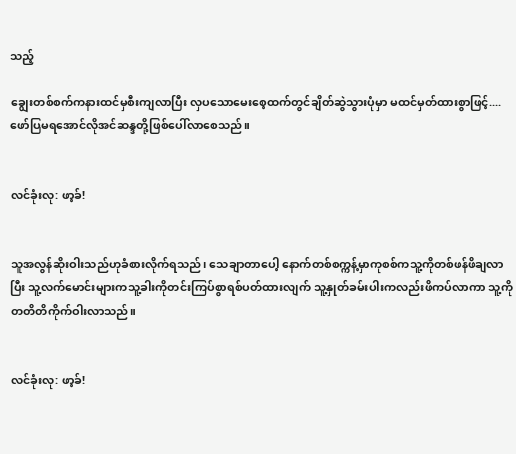သည့်

ချွေးတစ်စက်ကနားထင်မှစီးကျလာပြီး လှပသောမေးစေ့ထက်တွင်ချိတ်ဆွဲသွားပုံမှာ မထင်မှတ်ထားစွာဖြင့်....ဖော်ပြမရအောင်လိုအင်ဆန္ဒတို့ဖြစ်ပေါ်လာစေသည်။


လင်ခုံးလု: ဖာ့ခ်!


သူအလွန်ဆိုးဝါးသည်ဟုခံစားလိုက်ရသည်၊ သေချာတာပေါ့ နောက်တစ်စက္ကန့်မှာကုစစ်ကသူ့ကိုတစ်ဖန်ဖိချလာပြီး သူ့လက်မောင်းများကသူ့ခါးကိုတင်းကြပ်စွာရစ်ပတ်ထားလျက် သူ့နှုတ်ခမ်းပါးကလည်းဖိကပ်လာကာ သူ့ကိုတတိတိကိုက်ဝါးလာသည်။


လင်ခုံးလု: ဖာ့ခ်!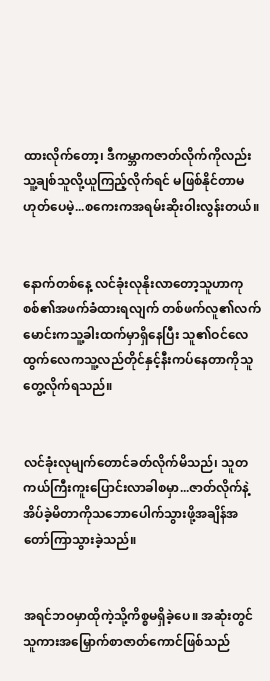ထားလိုက်တော့၊ ဒီကမ္ဘာကဇာတ်လိုက်ကိုလည်းသူ့ချစ်သူလို့ယူကြည့်လိုက်ရင် မဖြစ်နိုင်တာမဟုတ်ပေမဲ့...စကေးကအရမ်းဆိုးဝါးလွန်းတယ်။


နောက်တစ်နေ့ လင်ခုံးလုနိုးလာတော့သူဟာကုစစ်၏အဖက်ခံထားရလျက် တစ်ဖက်လူ၏လက်မောင်းကသူ့ခါးထက်မှာရှိနေပြီး သူ၏ဝင်လေထွက်လေကသူ့လည်တိုင်နှင့်နီးကပ်နေတာကိုသူတွေ့လိုက်ရသည်။


လင်ခုံးလုမျက်တောင်ခတ်လိုက်မိသည်၊ သူတကယ်ကြီးကူးပြောင်းလာခါစမှာ...ဇာတ်လိုက်နဲ့အိပ်ခဲ့မိတာကိုသဘောပေါက်သွားဖို့အချိန်အတော်ကြာသွားခဲ့သည်။


အရင်ဘဝမှာထိုကဲ့သို့ကိစ္စမရှိခဲ့ပေ။ အဆုံးတွင် သူကားအမြှောက်စာဇာတ်ကောင်ဖြစ်သည်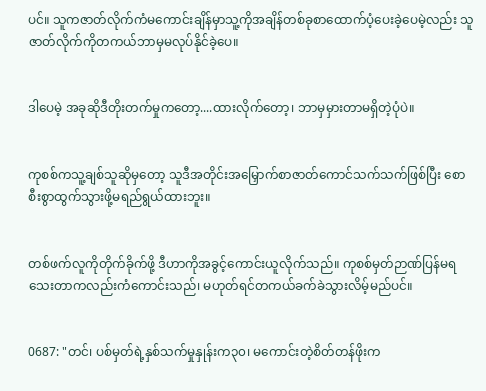ပင်။ သူကဇာတ်လိုက်ကံမကောင်းချိန်မှာသူ့ကိုအချိန်တစ်ခုစာထောက်ပံ့ပေးခဲ့ပေမဲ့လည်း သူဇာတ်လိုက်ကိုတကယ်ဘာမှမလုပ်နိုင်ခဲ့ပေ။


ဒါပေမဲ့ အခုဆိုဒီတိုးတက်မှုကတော့....ထားလိုက်တော့၊ ဘာမှမှားတာမရှိတဲ့ပုံပဲ။


ကုစစ်ကသူ့ချစ်သူဆိုမှတော့ သူဒီအတိုင်းအမြှောက်စာဇာတ်ကောင်သက်သက်ဖြစ်ပြီး စောစီးစွာထွက်သွားဖို့မရည်ရွယ်ထားဘူး။


တစ်ဖက်လူကိုတိုက်ခိုက်ဖို့ ဒီဟာကိုအခွင့်ကောင်းယူလိုက်သည်။ ကုစစ်မှတ်ဉာဏ်ပြန်မရသေးတာကလည်းကံကောင်းသည်၊ မဟုတ်ရင်တကယ်ခက်ခဲသွားလိမ့်မည်ပင်။


0687: "တင်၊ ပစ်မှတ်ရဲ့နှစ်သက်မှုနှုန်းက၃၀၊ မကောင်းတဲ့စိတ်တန်ဖိုးက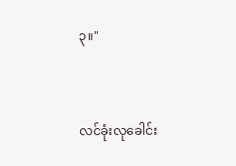၃။"


လင်ခုံးလုခေါင်း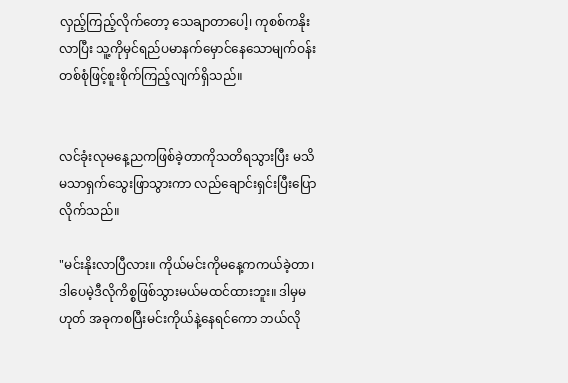လှည့်ကြည့်လိုက်တော့ သေချာတာပေါ့၊ ကုစစ်ကနိုးလာပြီး သူ့ကိုမှင်ရည်ပမာနက်မှောင်နေသောမျက်ဝန်းတစ်စုံဖြင့်စူးစိုက်ကြည့်လျက်ရှိသည်။


လင်ခုံးလုမနေ့ညကဖြစ်ခဲ့တာကိုသတိရသွားပြီး မသိမသာရှက်သွေးဖြာသွားကာ လည်ချောင်းရှင်းပြီးပြောလိုက်သည်။

"မင်းနိုးလာပြီလား။ ကိုယ်မင်းကိုမနေ့ကကယ်ခဲ့တာ၊ ဒါပေမဲ့ဒီလိုကိစ္စဖြစ်သွားမယ်မထင်ထားဘူး။ ဒါမှမဟုတ် အခုကစပြီးမင်းကိုယ်နဲ့နေရင်ကော ဘယ်လို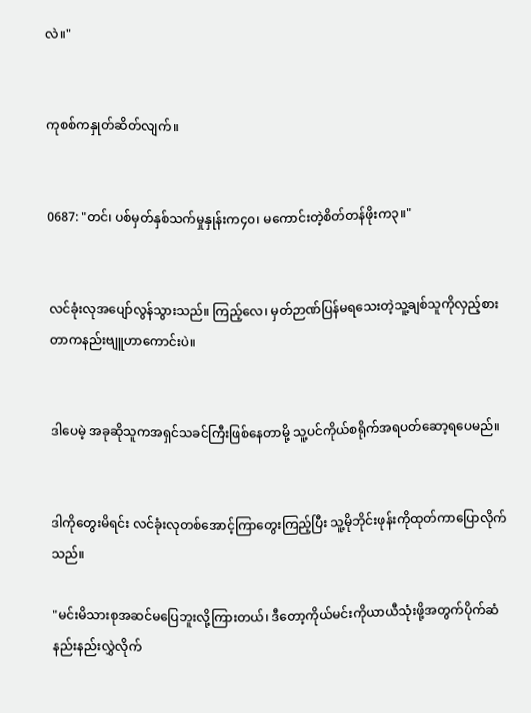လဲ။"


ကုစစ်ကနှုတ်ဆိတ်လျက်။


0687: "တင်၊ ပစ်မှတ်နှစ်သက်မှုနှုန်းက၄၀၊ မကောင်းတဲ့စိတ်တန်ဖိုးက၃။"


လင်ခုံးလုအပျော်လွန်သွားသည်။ ကြည့်လေ၊ မှတ်ဉာဏ်ပြန်မရသေးတဲ့သူ့ချစ်သူကိုလှည့်စားတာကနည်းဗျူဟာကောင်းပဲ။


ဒါပေမဲ့ အခုဆိုသူကအရှင်သခင်ကြီးဖြစ်နေတာမို့ သူ့ပင်ကိုယ်စရိုက်အရပတ်ဆော့ရပေမည်။


ဒါကိုတွေးမိရင်း လင်ခုံးလုတစ်အောင့်ကြာတွေးကြည့်ပြီး သူ့မိုဘိုင်းဖုန်းကိုထုတ်ကာပြောလိုက်သည်။

"မင်းမိသားစုအဆင်မပြေဘူးလို့ကြားတယ်၊ ဒီတော့ကိုယ်မင်းကိုယာယီသုံးဖို့အတွက်ပိုက်ဆံနည်းနည်းလွှဲလိုက်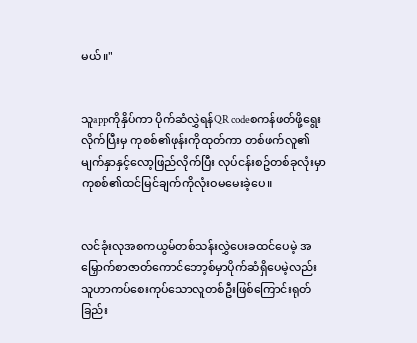မယ်။"


သူappကိုနှိပ်ကာ ပိုက်ဆံလွှဲရန်QR codeစကန်ဖတ်ဖို့ရွေးလိုက်ပြီးမှ ကုစစ်၏ဖုန်းကိုထုတ်ကာ တစ်ဖက်လူ၏မျက်နှာနှင့်လော့ဖြည်လိုက်ပြီး လုပ်ငန်းစဥ်တစ်ခုလုံးမှာကုစစ်၏ထင်မြင်ချက်ကိုလုံးဝမမေးခဲ့ပေ။


လင်ခုံးလုအစကယွမ်တစ်သန်းလွှဲပေးခထင်ပေမဲ့ အမြှောက်စာဇာတ်ကောင်ဘော့စ်မှာပိုက်ဆံရှိပေမဲ့လည်း သူဟာကပ်စေးကုပ်သောလူတစ်ဦးဖြစ်ကြောင်းရုတ်ခြည်း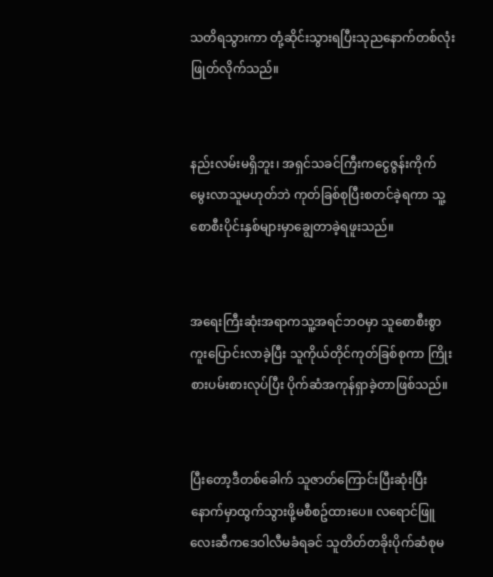သတိရသွားကာ တုံ့ဆိုင်းသွားရပြီးသုညနောက်တစ်လုံးဖြုတ်လိုက်သည်။


နည်းလမ်းမရှိဘူး၊ အရှင်သခင်ကြီးကငွေဇွန်းကိုက်မွေးလာသူမဟုတ်ဘဲ ကုတ်ခြစ်စုပြီးစတင်ခဲ့ရကာ သူ့စောစီးပိုင်းနှစ်များမှာချွေတာခဲ့ရဖူးသည်။


အရေးကြီးဆုံးအရာကသူ့အရင်ဘဝမှာ သူစောစီးစွာကူးပြောင်းလာခဲ့ပြီး သူကိုယ်တိုင်ကုတ်ခြစ်စုကာ ကြိုးစားပမ်းစားလုပ်ပြီး ပိုက်ဆံအကုန်ရှာခဲ့တာဖြစ်သည်။


ပြီးတော့ဒီတစ်ခေါက် သူဇာတ်ကြောင်းပြီးဆုံးပြီးနောက်မှာထွက်သွားဖို့မစီစဥ်ထားပေ။ လရောင်ဖြူလေးဆီကဒေဝါလီမခံရခင် သူတိတ်တခိုးပိုက်ဆံစုမ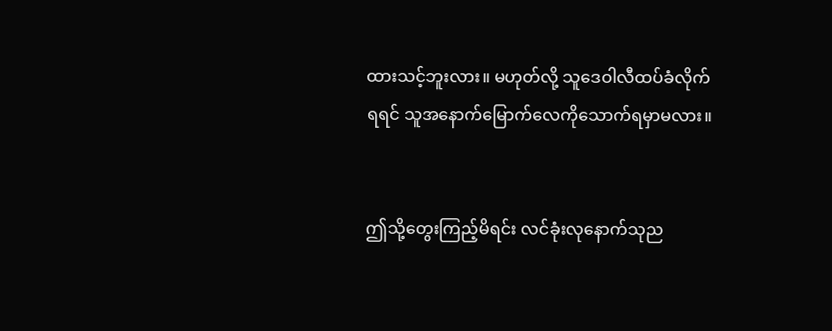ထားသင့်ဘူးလား။ မဟုတ်လို့ သူဒေဝါလီထပ်ခံလိုက်ရရင် သူအနောက်မြောက်လေကိုသောက်ရမှာမလား။


ဤသို့တွေးကြည့်မိရင်း လင်ခုံးလုနောက်သုည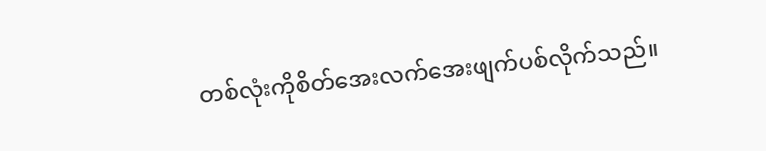တစ်လုံးကိုစိတ်အေးလက်အေးဖျက်ပစ်လိုက်သည်။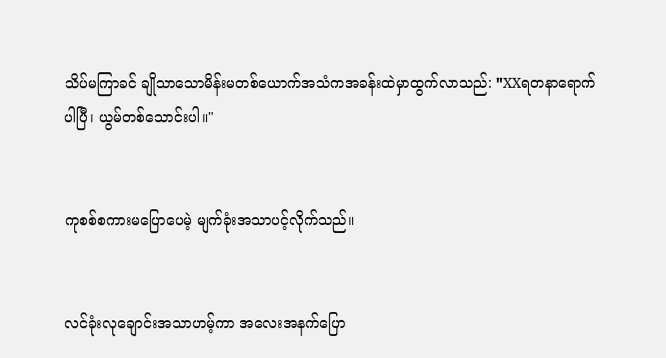သိပ်မကြာခင် ချိုသာသောမိန်းမတစ်ယောက်အသံကအခန်းထဲမှာထွက်လာသည်: "XXရတနာရောက်ပါပြီ၊ ယွမ်တစ်သောင်းပါ။"


ကုစစ်စကားမပြောပေမဲ့ မျက်ခုံးအသာပင့်လိုက်သည်။


လင်ခုံးလုချောင်းအသာဟမ့်ကာ အလေးအနက်ပြော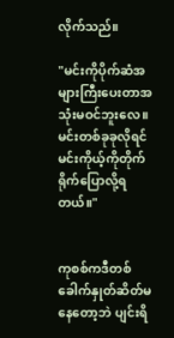လိုက်သည်။

"မင်းကိုပိုက်ဆံအများကြီးပေးတာအသုံးမဝင်ဘူးလေ။ မင်းတစ်ခုခုလိုရင် မင်းကိုယ့်ကိုတိုက်ရိုက်ပြောလို့ရတယ်။"


ကုစစ်ကဒီတစ်ခေါက်နှုတ်ဆိတ်မနေတော့ဘဲ ပျင်းရိ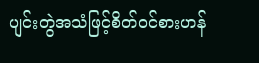ပျင်းတွဲအသံဖြင့်စိတ်ဝင်စားဟန်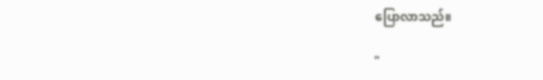ပြောလာသည်။

"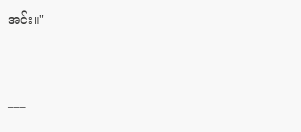အင်း။"


___